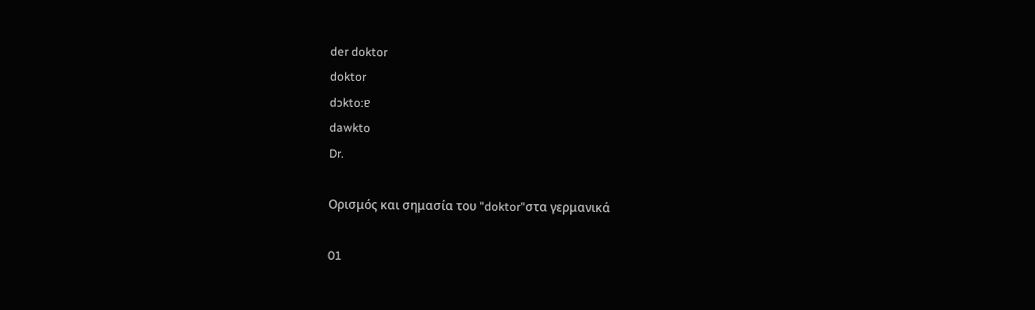der doktor
doktor
dɔkto:ɐ
dawkto
Dr.

Ορισμός και σημασία του "doktor"στα γερμανικά

01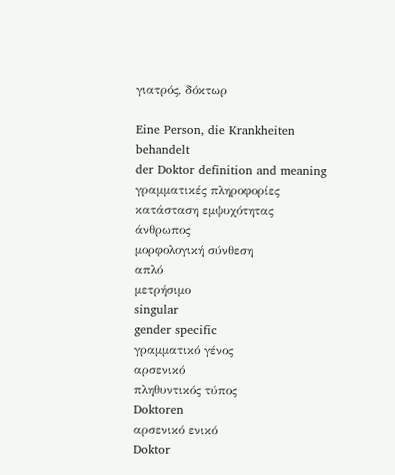γιατρός, δόκτωρ

Eine Person, die Krankheiten behandelt
der Doktor definition and meaning
γραμματικές πληροφορίες
κατάσταση εμψυχότητας
άνθρωπος
μορφολογική σύνθεση
απλό
μετρήσιμο
singular
gender specific
γραμματικό γένος
αρσενικό
πληθυντικός τύπος
Doktoren
αρσενικό ενικό
Doktor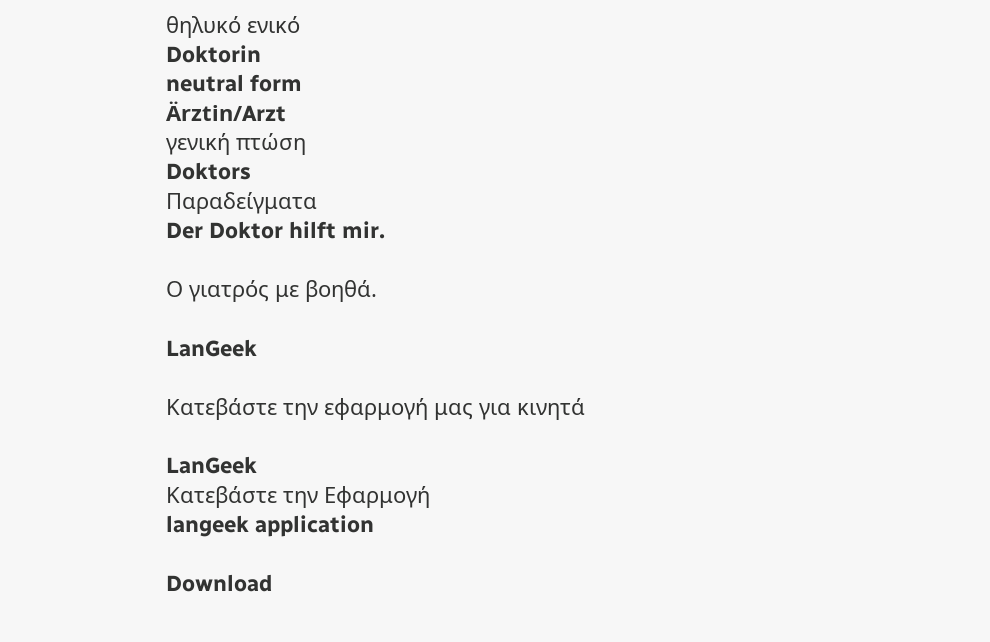θηλυκό ενικό
Doktorin
neutral form
Ärztin/Arzt
γενική πτώση
Doktors
Παραδείγματα
Der Doktor hilft mir.

Ο γιατρός με βοηθά.

LanGeek

Κατεβάστε την εφαρμογή μας για κινητά

LanGeek
Κατεβάστε την Εφαρμογή
langeek application

Download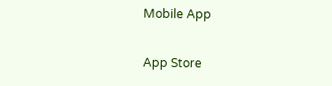Mobile App

App Store